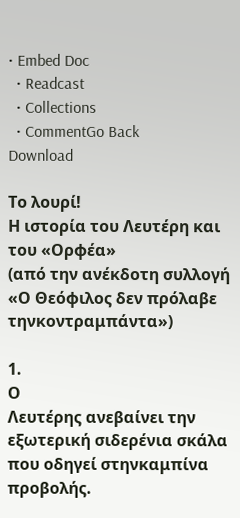• Embed Doc
  • Readcast
  • Collections
  • CommentGo Back
Download

Το λουρί!
Η ιστορία του Λευτέρη και του «Ορφέα»
(από την ανέκδοτη συλλογή «Ο Θεόφιλος δεν πρόλαβε τηνκοντραμπάντα»)

1.
Ο
Λευτέρης ανεβαίνει την εξωτερική σιδερένια σκάλα που οδηγεί στηνκαμπίνα προβολής.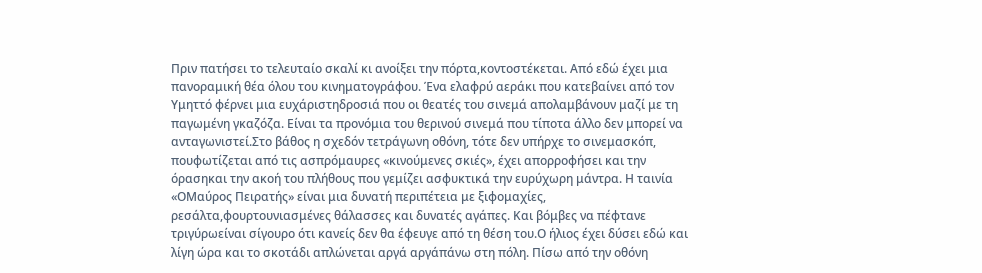Πριν πατήσει το τελευταίο σκαλί κι ανοίξει την πόρτα,κοντοστέκεται. Από εδώ έχει μια πανοραμική θέα όλου του κινηματογράφου. Ένα ελαφρύ αεράκι που κατεβαίνει από τον Υμηττό φέρνει μια ευχάριστηδροσιά που οι θεατές του σινεμά απολαμβάνουν μαζί με τη παγωμένη γκαζόζα. Είναι τα προνόμια του θερινού σινεμά που τίποτα άλλο δεν μπορεί να ανταγωνιστεί.Στο βάθος η σχεδόν τετράγωνη οθόνη, τότε δεν υπήρχε το σινεμασκόπ, πουφωτίζεται από τις ασπρόμαυρες «κινούμενες σκιές», έχει απορροφήσει και την όρασηκαι την ακοή του πλήθους που γεμίζει ασφυκτικά την ευρύχωρη μάντρα. Η ταινία «ΟΜαύρος Πειρατής» είναι μια δυνατή περιπέτεια με ξιφομαχίες, ρεσάλτα,φουρτουνιασμένες θάλασσες και δυνατές αγάπες. Και βόμβες να πέφτανε τριγύρωείναι σίγουρο ότι κανείς δεν θα έφευγε από τη θέση του.Ο ήλιος έχει δύσει εδώ και λίγη ώρα και το σκοτάδι απλώνεται αργά αργάπάνω στη πόλη. Πίσω από την οθόνη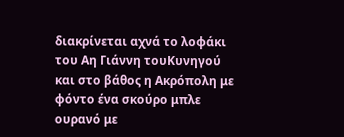διακρίνεται αχνά το λοφάκι του Αη Γιάννη τουΚυνηγού και στο βάθος η Ακρόπολη με φόντο ένα σκούρο μπλε ουρανό με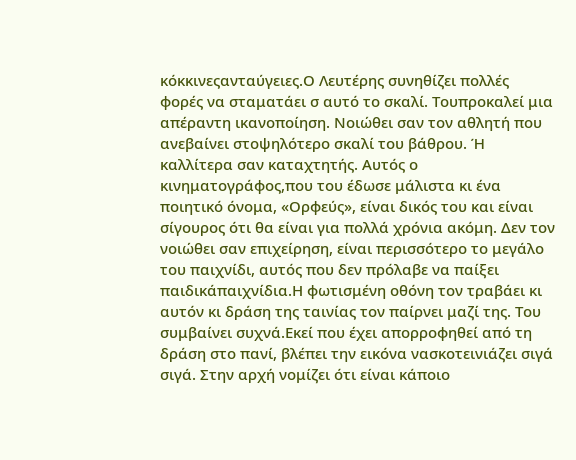κόκκινεςανταύγειες.Ο Λευτέρης συνηθίζει πολλές φορές να σταματάει σ αυτό το σκαλί. Τουπροκαλεί μια απέραντη ικανοποίηση. Νοιώθει σαν τον αθλητή που ανεβαίνει στοψηλότερο σκαλί του βάθρου. Ή καλλίτερα σαν καταχτητής. Αυτός ο κινηματογράφος,που του έδωσε μάλιστα κι ένα ποιητικό όνομα, «Ορφεύς», είναι δικός του και είναι σίγουρος ότι θα είναι για πολλά χρόνια ακόμη. Δεν τον νοιώθει σαν επιχείρηση, είναι περισσότερο το μεγάλο του παιχνίδι, αυτός που δεν πρόλαβε να παίξει παιδικάπαιχνίδια.Η φωτισμένη οθόνη τον τραβάει κι αυτόν κι δράση της ταινίας τον παίρνει μαζί της. Του συμβαίνει συχνά.Εκεί που έχει απορροφηθεί από τη δράση στο πανί, βλέπει την εικόνα νασκοτεινιάζει σιγά σιγά. Στην αρχή νομίζει ότι είναι κάποιο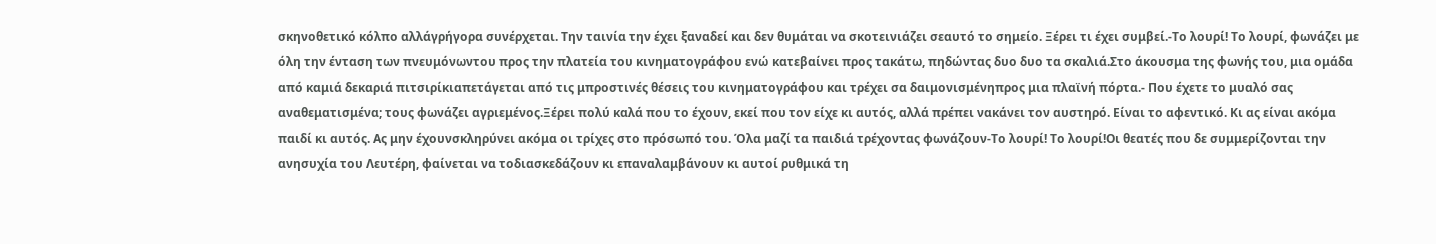σκηνοθετικό κόλπο αλλάγρήγορα συνέρχεται. Την ταινία την έχει ξαναδεί και δεν θυμάται να σκοτεινιάζει σεαυτό το σημείο. Ξέρει τι έχει συμβεί.-Το λουρί! Το λουρί, φωνάζει με όλη την ένταση των πνευμόνωντου προς την πλατεία του κινηματογράφου ενώ κατεβαίνει προς τακάτω, πηδώντας δυο δυο τα σκαλιά.Στο άκουσμα της φωνής του, μια ομάδα από καμιά δεκαριά πιτσιρίκιαπετάγεται από τις μπροστινές θέσεις του κινηματογράφου και τρέχει σα δαιμονισμένηπρος μια πλαϊνή πόρτα.- Που έχετε το μυαλό σας αναθεματισμένα; τους φωνάζει αγριεμένος.Ξέρει πολύ καλά που το έχουν, εκεί που τον είχε κι αυτός, αλλά πρέπει νακάνει τον αυστηρό. Είναι το αφεντικό. Κι ας είναι ακόμα παιδί κι αυτός. Ας μην έχουνσκληρύνει ακόμα οι τρίχες στο πρόσωπό του. Όλα μαζί τα παιδιά τρέχοντας φωνάζουν-Το λουρί! Το λουρί!Οι θεατές που δε συμμερίζονται την ανησυχία του Λευτέρη, φαίνεται να τοδιασκεδάζουν κι επαναλαμβάνουν κι αυτοί ρυθμικά τη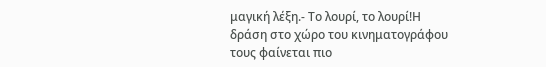μαγική λέξη.- Το λουρί, το λουρί!Η δράση στο χώρο του κινηματογράφου τους φαίνεται πιο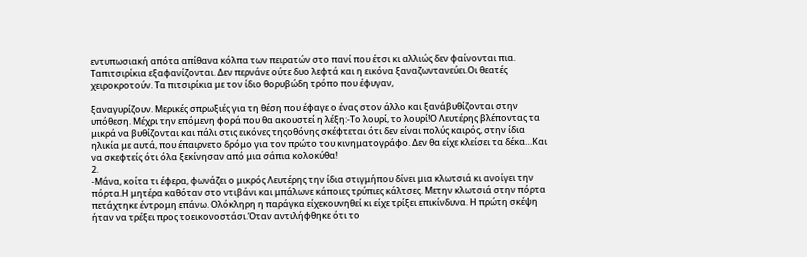εντυπωσιακή απότα απίθανα κόλπα των πειρατών στο πανί που έτσι κι αλλιώς δεν φαίνονται πια. Ταπιτσιρίκια εξαφανίζονται. Δεν περνάνε ούτε δυο λεφτά και η εικόνα ξαναζωντανεύει.Οι θεατές χειροκροτούν. Τα πιτσιρίκια με τον ίδιο θορυβώδη τρόπο που έφυγαν,

ξαναγυρίζουν. Μερικές σπρωξιές για τη θέση που έφαγε ο ένας στον άλλο και ξανάβυθίζονται στην υπόθεση. Μέχρι την επόμενη φορά που θα ακουστεί η λέξη:-Το λουρί, το λουρί!Ο Λευτέρης βλέποντας τα μικρά να βυθίζονται και πάλι στις εικόνες τηςοθόνης σκέφτεται ότι δεν είναι πολύς καιρός, στην ίδια ηλικία με αυτά, που έπαιρνετο δρόμο για τον πρώτο του κινηματογράφο. Δεν θα είχε κλείσει τα δέκα…Και να σκεφτείς ότι όλα ξεκίνησαν από μια σάπια κολοκύθα!
2.
-Μάνα, κοίτα τι έφερα, φωνάζει ο μικρός Λευτέρης την ίδια στιγμήπου δίνει μια κλωτσιά κι ανοίγει την πόρτα.Η μητέρα καθόταν στο ντιβάνι και μπάλωνε κάποιες τρύπιες κάλτσες. Μετην κλωτσιά στην πόρτα πετάχτηκε έντρομη επάνω. Ολόκληρη η παράγκα είχεκουνηθεί κι είχε τρίξει επικίνδυνα. Η πρώτη σκέψη ήταν να τρέξει προς τοεικονοστάσι.Όταν αντιλήφθηκε ότι το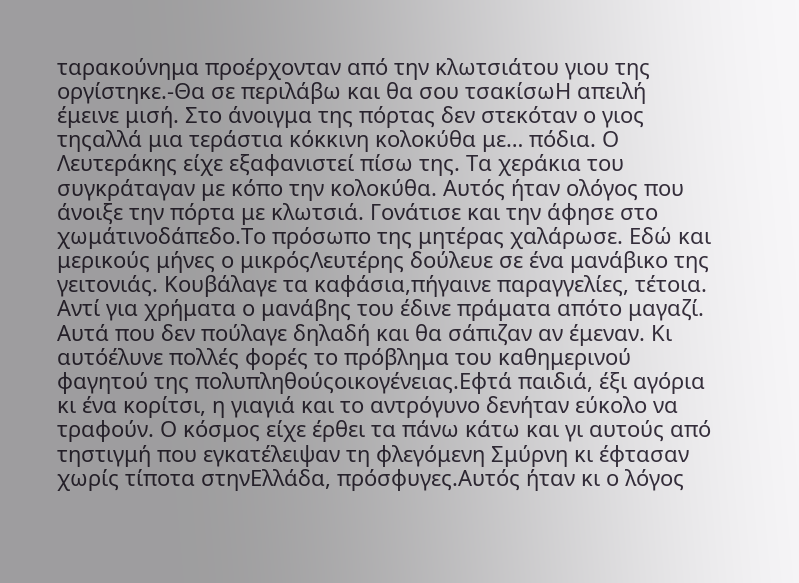ταρακούνημα προέρχονταν από την κλωτσιάτου γιου της οργίστηκε.-Θα σε περιλάβω και θα σου τσακίσωΗ απειλή έμεινε μισή. Στο άνοιγμα της πόρτας δεν στεκόταν ο γιος τηςαλλά μια τεράστια κόκκινη κολοκύθα με… πόδια. Ο Λευτεράκης είχε εξαφανιστεί πίσω της. Τα χεράκια του συγκράταγαν με κόπο την κολοκύθα. Αυτός ήταν ολόγος που άνοιξε την πόρτα με κλωτσιά. Γονάτισε και την άφησε στο χωμάτινοδάπεδο.Το πρόσωπο της μητέρας χαλάρωσε. Εδώ και μερικούς μήνες ο μικρόςΛευτέρης δούλευε σε ένα μανάβικο της γειτονιάς. Κουβάλαγε τα καφάσια,πήγαινε παραγγελίες, τέτοια. Αντί για χρήματα ο μανάβης του έδινε πράματα απότο μαγαζί. Αυτά που δεν πούλαγε δηλαδή και θα σάπιζαν αν έμεναν. Κι αυτόέλυνε πολλές φορές το πρόβλημα του καθημερινού φαγητού της πολυπληθούςοικογένειας.Εφτά παιδιά, έξι αγόρια κι ένα κορίτσι, η γιαγιά και το αντρόγυνο δενήταν εύκολο να τραφούν. Ο κόσμος είχε έρθει τα πάνω κάτω και γι αυτούς από τηστιγμή που εγκατέλειψαν τη φλεγόμενη Σμύρνη κι έφτασαν χωρίς τίποτα στηνΕλλάδα, πρόσφυγες.Αυτός ήταν κι ο λόγος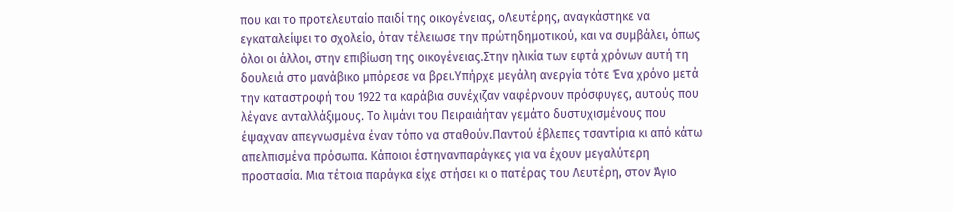που και το προτελευταίο παιδί της οικογένειας, οΛευτέρης, αναγκάστηκε να εγκαταλείψει το σχολείο, όταν τέλειωσε την πρώτηδημοτικού, και να συμβάλει, όπως όλοι οι άλλοι, στην επιβίωση της οικογένειας.Στην ηλικία των εφτά χρόνων αυτή τη δουλειά στο μανάβικο μπόρεσε να βρει.Υπήρχε μεγάλη ανεργία τότε Ένα χρόνο μετά την καταστροφή του 1922 τα καράβια συνέχιζαν ναφέρνουν πρόσφυγες, αυτούς που λέγανε ανταλλάξιμους. Το λιμάνι του Πειραιάήταν γεμάτο δυστυχισμένους που έψαχναν απεγνωσμένα έναν τόπο να σταθούν.Παντού έβλεπες τσαντίρια κι από κάτω απελπισμένα πρόσωπα. Κάποιοι έστηνανπαράγκες για να έχουν μεγαλύτερη προστασία. Μια τέτοια παράγκα είχε στήσει κι ο πατέρας του Λευτέρη, στον Άγιο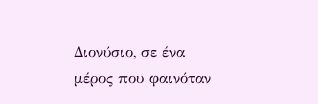Διονύσιο, σε ένα μέρος που φαινόταν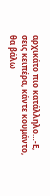αρχικάτο πιο κατάλληλο…-Ε, σεις κειπέρα, κάντε κουμάντο, θα βάλω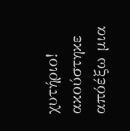χυτήριο! ακούστηκε απόέξω μια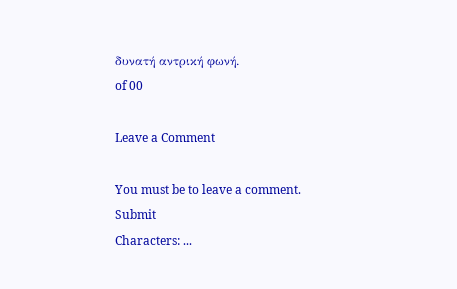δυνατή αντρική φωνή.
of 00

Leave a Comment

You must be to leave a comment.
Submit
Characters: ...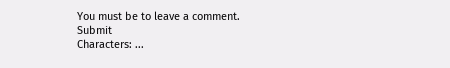You must be to leave a comment.
Submit
Characters: ...